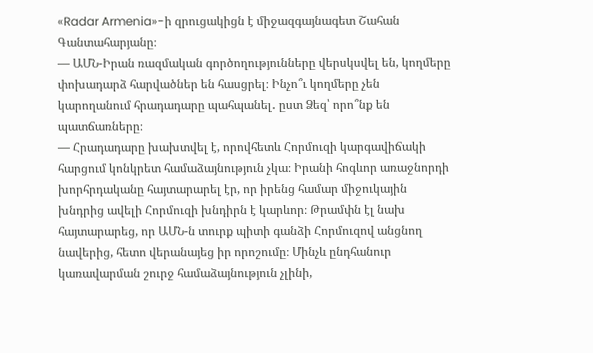«Radar Armenia»-ի զրուցակիցն է միջազգայնագետ Շահան Գանտահարյանը։
— ԱՄՆ-Իրան ռազմական գործողությունները վերսկսվել են, կողմերը փոխադարձ հարվածներ են հասցրել։ Ինչո՞ւ կողմերը չեն կարողանում հրադադարը պահպանել․ ըստ Ձեզ՝ որո՞նք են պատճառները։
— Հրադադարը խախտվել է, որովհետև Հորմուզի կարգավիճակի հարցում կոնկրետ համաձայնություն չկա։ Իրանի հոգևոր առաջնորդի խորհրդականը հայտարարել էր, որ իրենց համար միջուկային խնդրից ավելի Հորմուզի խնդիրն է կարևոր։ Թրամփն էլ նախ հայտարարեց, որ ԱՄՆ-ն տուրք պիտի գանձի Հորմուզով անցնող նավերից, հետո վերանայեց իր որոշումը։ Մինչև ընդհանուր կառավարման շուրջ համաձայնություն չլինի,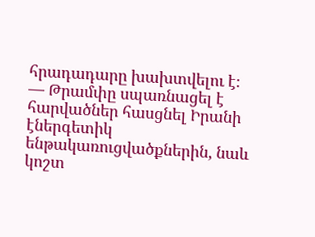հրադադարը խախտվելու է։
— Թրամփը սպառնացել է հարվածներ հասցնել Իրանի էներգետիկ ենթակառուցվածքներին, նաև կոշտ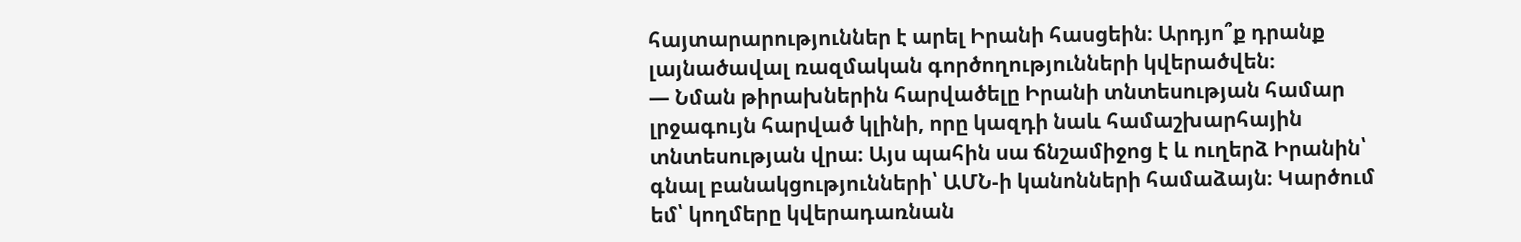հայտարարություններ է արել Իրանի հասցեին։ Արդյո՞ք դրանք լայնածավալ ռազմական գործողությունների կվերածվեն։
— Նման թիրախներին հարվածելը Իրանի տնտեսության համար լրջագույն հարված կլինի, որը կազդի նաև համաշխարհային տնտեսության վրա։ Այս պահին սա ճնշամիջոց է և ուղերձ Իրանին՝ գնալ բանակցությունների՝ ԱՄՆ-ի կանոնների համաձայն։ Կարծում եմ՝ կողմերը կվերադառնան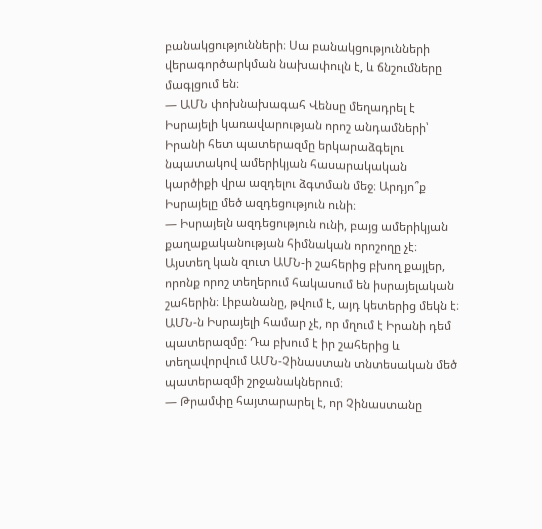բանակցությունների։ Սա բանակցությունների վերագործարկման նախափուլն է, և ճնշումները մագլցում են։
— ԱՄՆ փոխնախագահ Վենսը մեղադրել է Իսրայելի կառավարության որոշ անդամների՝ Իրանի հետ պատերազմը երկարաձգելու նպատակով ամերիկյան հասարակական կարծիքի վրա ազդելու ձգտման մեջ։ Արդյո՞ք Իսրայելը մեծ ազդեցություն ունի։
— Իսրայելն ազդեցություն ունի, բայց ամերիկյան քաղաքականության հիմնական որոշողը չէ։ Այստեղ կան զուտ ԱՄՆ-ի շահերից բխող քայլեր, որոնք որոշ տեղերում հակասում են իսրայելական շահերին։ Լիբանանը, թվում է, այդ կետերից մեկն է։ ԱՄՆ-ն Իսրայելի համար չէ, որ մղում է Իրանի դեմ պատերազմը։ Դա բխում է իր շահերից և տեղավորվում ԱՄՆ-Չինաստան տնտեսական մեծ պատերազմի շրջանակներում։
— Թրամփը հայտարարել է, որ Չինաստանը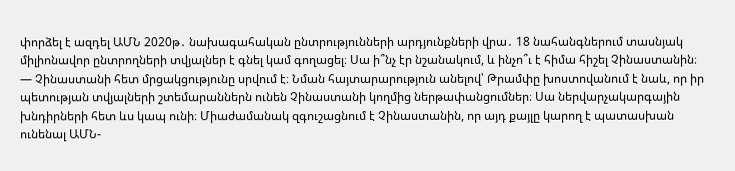փորձել է ազդել ԱՄՆ 2020թ․ նախագահական ընտրությունների արդյունքների վրա․ 18 նահանգներում տասնյակ միլիոնավոր ընտրողների տվյալներ է գնել կամ գողացել։ Սա ի՞նչ էր նշանակում, և ինչո՞ւ է հիմա հիշել Չինաստանին։
— Չինաստանի հետ մրցակցությունը սրվում է։ Նման հայտարարություն անելով՝ Թրամփը խոստովանում է նաև, որ իր պետության տվյալների շտեմարաններն ունեն Չինաստանի կողմից ներթափանցումներ։ Սա ներվարչակարգային խնդիրների հետ ևս կապ ունի։ Միաժամանակ զգուշացնում է Չինաստանին, որ այդ քայլը կարող է պատասխան ունենալ ԱՄՆ-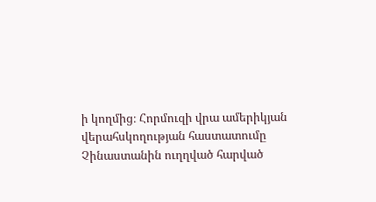ի կողմից։ Հորմուզի վրա ամերիկյան վերահսկողության հաստատումը Չինաստանին ուղղված հարված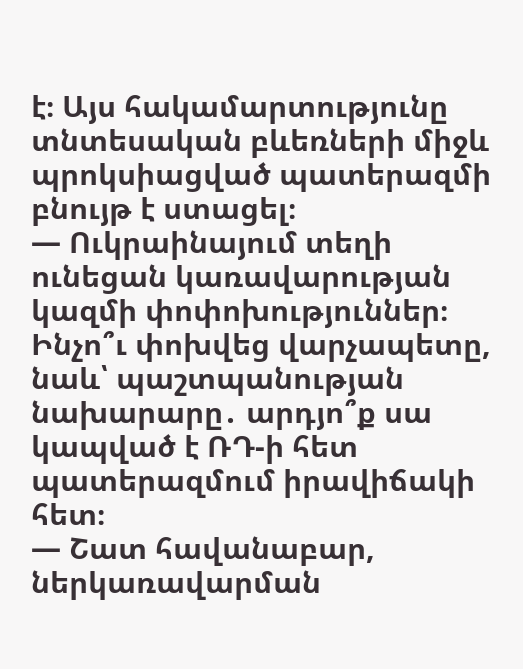է։ Այս հակամարտությունը տնտեսական բևեռների միջև պրոկսիացված պատերազմի բնույթ է ստացել։
— Ուկրաինայում տեղի ունեցան կառավարության կազմի փոփոխություններ։ Ինչո՞ւ փոխվեց վարչապետը, նաև՝ պաշտպանության նախարարը․ արդյո՞ք սա կապված է ՌԴ-ի հետ պատերազմում իրավիճակի հետ։
— Շատ հավանաբար, ներկառավարման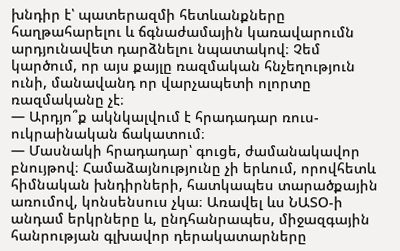խնդիր է՝ պատերազմի հետևանքները հաղթահարելու և ճգնաժամային կառավարումն արդյունավետ դարձնելու նպատակով։ Չեմ կարծում, որ այս քայլը ռազմական հնչեղություն ունի, մանավանդ որ վարչապետի ոլորտը ռազմականը չէ։
— Արդյո՞ք ակնկալվում է հրադադար ռուս-ուկրաինական ճակատում։
— Մասնակի հրադադար՝ գուցե, ժամանակավոր բնույթով։ Համաձայնությունը չի երևում, որովհետև հիմնական խնդիրների, հատկապես տարածքային առումով, կոնսենսուս չկա։ Առավել ևս ՆԱՏՕ-ի անդամ երկրները և, ընդհանրապես, միջազգային հանրության գլխավոր դերակատարները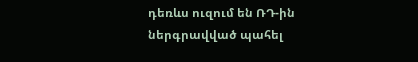դեռևս ուզում են ՌԴ-ին ներգրավված պահել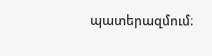պատերազմում։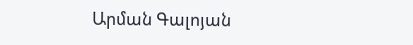Արման Գալոյան